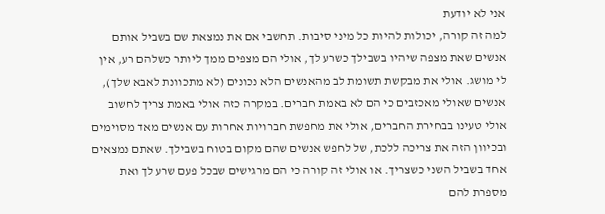אני לא יודעת
למה זה קורה, יכולות להיות כל מיני סיבות. תחשבי אם את נמצאת שם בשביל אותם אנשים שאת מצפה שיהיו בשבילך כשרע לך, אולי הם מצפים ממך ליותר כשלהם רע, אין לי מושג. אולי את מבקשת תשומת לב מהאנשים הלא נכונים (לא מתכוונת לאבא שלך), אנשים שאולי מאכזבים כי הם לא באמת חברים. במקרה כזה אולי באמת צריך לחשוב אולי טעינו בבחירת החברים, אולי את מחפשת חברויות אחרות עם אנשים מאד מסוימים ובכיוון הזה את צריכה ללכת, של לחפש אנשים שהם מקום בטוח בשבילך. שאתם נמצאים אחד בשביל השני כשצריך. או אולי זה קורה כי הם מרגישים שבכל פעם שרע לך ואת מספרת להם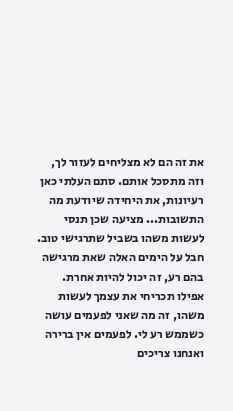את זה הם לא מצליחים לעזור לך, וזה מתסכל אותם. סתם העלתי כאן רעיונות, את היחידה שיודעת מה התשובות... מציעה שכן תנסי לעשות משהו בשביל שתרגישי טוב. חבל על הימים האלה שאת מרגישה בהם רע, זה יכול להיות אחרת. אפילו תכריחי את עצמך לעשות משהו, זה מה שאני לפעמים עושה כשממש רע לי. לפעמים אין ברירה ואנחנו צריכים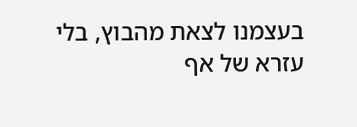בעצמנו לצאת מהבוץ, בלי עזרא של אף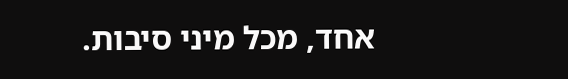אחד, מכל מיני סיבות.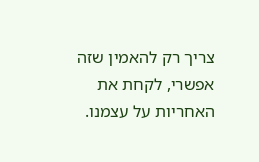צריך רק להאמין שזה אפשרי, לקחת את האחריות על עצמנו.